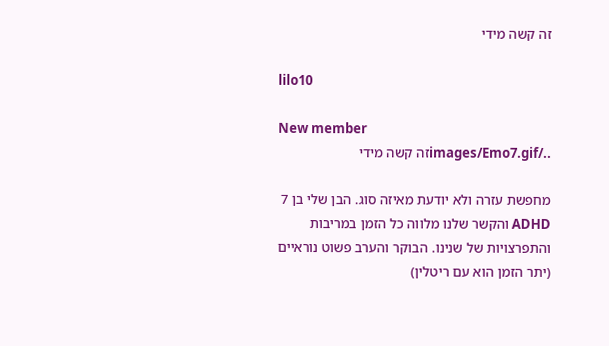זה קשה מידי

lilo10

New member
../images/Emo7.gifזה קשה מידי

מחפשת עזרה ולא יודעת מאיזה סוג. הבן שלי בן 7 ADHD והקשר שלנו מלווה כל הזמן במריבות והתפרצויות של שנינו. הבוקר והערב פשוט נוראיים (יתר הזמן הוא עם ריטלין)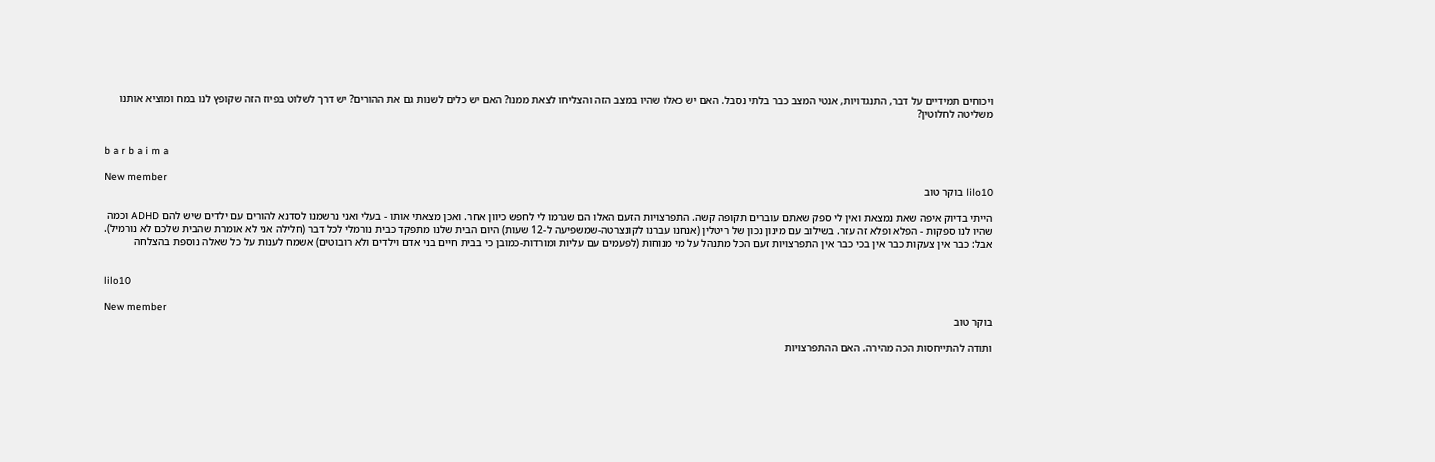ויכוחים תמידיים על דבר, התנגדויות, אנטי המצב כבר בלתי נסבל. האם יש כאלו שהיו במצב הזה והצליחו לצאת ממנו? האם יש כלים לשנות גם את ההורים? יש דרך לשלוט בפיוז הזה שקופץ לנו במח ומוציא אותנו משליטה לחלוטין?


b a r b a i m a

New member
lilo10 בוקר טוב

הייתי בדיוק איפה שאת נמצאת ואין לי ספק שאתם עוברים תקופה קשה. התפרצויות הזעם האלו הם שגרמו לי לחפש כיוון אחר. ואכן מצאתי אותו - בעלי ואני נרשמנו לסדנא להורים עם ילדים שיש להם ADHD וכמה שהיו לנו ספקות - הפלא ופלא זה עזר. בשילוב עם מינון נכון של ריטלין (אנחנו עברנו לקונצרטה-שמשפיעה ל-12 שעות) היום הבית שלנו מתפקד כבית נורמלי לכל דבר (חלילה אני לא אומרת שהבית שלכם לא נורמיל). אבל: כבר אין צעקות כבר אין בכי כבר אין התפרצויות זעם הכל מתנהל על מי מנוחות (לפעמים עם עליות ומורדות-כמובן כי בבית חיים בני אדם וילדים ולא רובוטים) אשמח לענות על כל שאלה נוספת בהצלחה


lilo10

New member
בוקר טוב

ותודה להתייחסות הכה מהירה. האם ההתפרצויות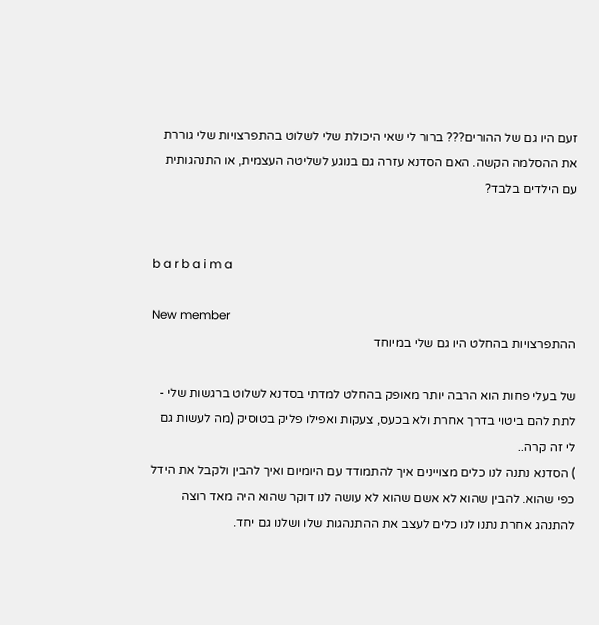זעם היו גם של ההורים??? ברור לי שאי היכולת שלי לשלוט בהתפרצויות שלי גוררת את ההסלמה הקשה. האם הסדנא עזרה גם בנוגע לשליטה העצמית, או התנהגותית עם הילדים בלבד?


b a r b a i m a

New member
ההתפרצויות בהחלט היו גם שלי במיוחד

של בעלי פחות הוא הרבה יותר מאופק בהחלט למדתי בסדנא לשלוט ברגשות שלי - לתת להם ביטוי בדרך אחרת ולא בכעס, צעקות ואפילו פליק בטוסיק (מה לעשות גם לי זה קרה..
) הסדנא נתנה לנו כלים מצויינים איך להתמודד עם היומיום ואיך להבין ולקבל את הידל כפי שהוא. להבין שהוא לא אשם שהוא לא עושה לנו דוקר שהוא היה מאד רוצה להתנהג אחרת נתנו לנו כלים לעצב את ההתנהגות שלו ושלנו גם יחד.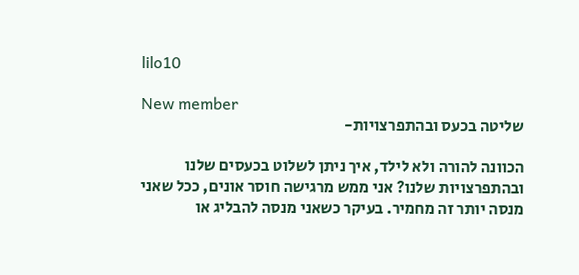lilo10

New member
שליטה בכעס ובהתפרצויות-

הכוונה להורה ולא לילד, איך ניתן לשלוט בכעסים שלנו ובהתפרצויות שלנו? אני ממש מרגישה חוסר אונים, ככל שאני מנסה יותר זה מחמיר. בעיקר כשאני מנסה להבליג או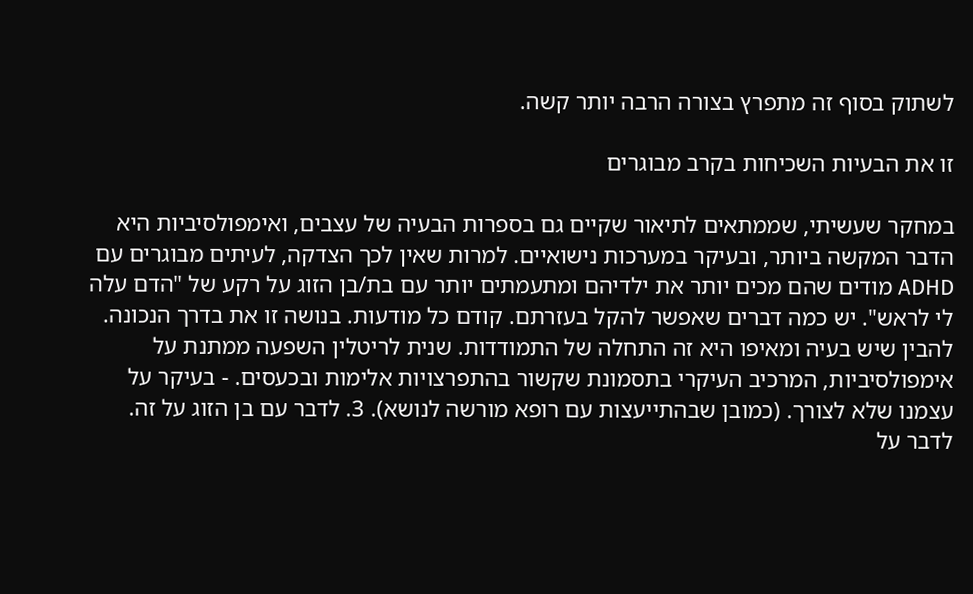לשתוק בסוף זה מתפרץ בצורה הרבה יותר קשה.

זו את הבעיות השכיחות בקרב מבוגרים

במחקר שעשיתי, שממתאים לתיאור שקיים גם בספרות הבעיה של עצבים, ואימפולסיביות היא הדבר המקשה ביותר, ובעיקר במערכות נישואיים. למרות שאין לכך הצדקה, לעיתים מבוגרים עם ADHD מודים שהם מכים יותר את ילדיהם ומתעמתים יותר עם בת/בן הזוג על רקע של "הדם עלה לי לראש". יש כמה דברים שאפשר להקל בעזרתם. קודם כל מודעות. בנושה זו את בדרך הנכונה. להבין שיש בעיה ומאיפו היא זה התחלה של התמודדות. שנית לריטלין השפעה ממתנת על אימפולסיביות, המרכיב העיקרי בתסמונת שקשור בהתפרצויות אלימות ובכעסים. - בעיקר על עצמנו שלא לצורך. (כמובן שבהתייעצות עם רופא מורשה לנושא). 3. לדבר עם בן הזוג על זה. לדבר על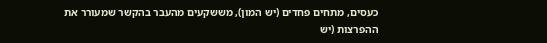כעסים, מתחים פחדים (יש המון), מששקעים מהעבר בהקשר שמעורר את ההפרצות (יש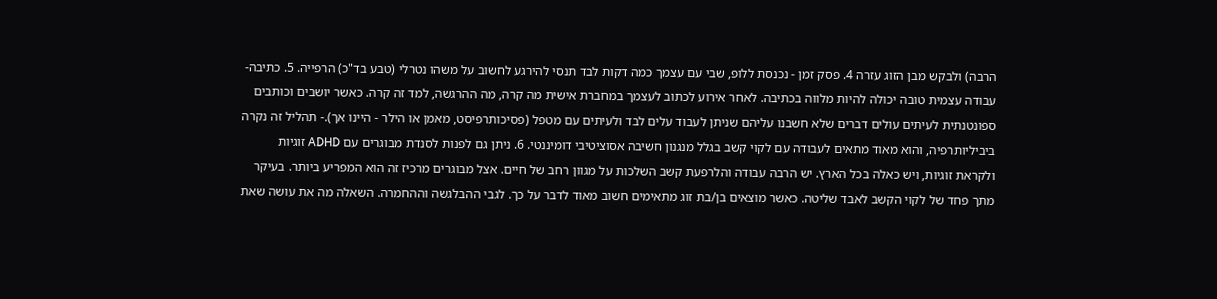הרבה) ולבקש מבן הזוג עזרה 4. פסק זמן - נכנסת ללופ, שבי עם עצמך כמה דקות לבד תנסי להירגע לחשוב על משהו נטרלי (טבע בד"כ) הרפייה. 5. כתיבה- עבודה עצמית טובה יכולה להיות מלווה בכתיבה. לאחר אירוע לכתוב לעצמך במחברת אישית מה קרה, מה ההרגשה, למד זה קרה. כאשר יושבים וכותבים ספונטנתית לעיתים עולים דברים שלא חשבנו עליהם שניתן לעבוד עלים לבד ולעיתים עם מטפל (פסיכותרפיסט, מאמן או הילר - היינו אך).- תהליל זה נקרה ביביליותרפיה, והוא מאוד מתאים לעבודה עם לקוי קשב בגלל מנגנון חשיבה אסוציטיבי דומיננטי. 6. ניתן גם לפנות לסנדת מבוגרים עם ADHD זוגיות ולקראת זוגיות, ויש כאלה בכל הארץ. יש הרבה עבודה והלרפעת קשב השלכות על מגוון רחב של חיים. אצל מבוגרים מרכיז זה הוא המפריע ביותר. בעיקר מתך פחד של לקוי הקשב לאבד שליטה. כאשר מוצאים בן/בת זוג מתאימים חשוב מאוד לדבר על כך. לגבי ההבלגשה וההחמרה. השאלה מה את עושה שאת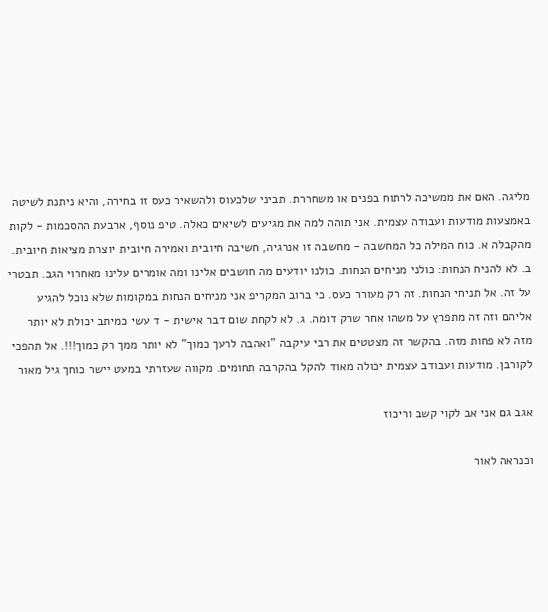מליגה. האם את ממשיכה לרתוח בפנים או משחררת. תביני שלכעוס ולהשאיר כעס זו בחירה, והיא ניתנת לשיטה באמצעות מודעות ועבודה עצמית. אני תוהה למה את מגיעים לשיאים כאלה. טיפ נוסף, ארבעת ההסכמות - לקות מהקבלה א. כוח המילה כל המחשבה - מחשבה זו אנרגיה, חשיבה חיובית ואמירה חיובית יוצרת מציאות חיובית. ב. לא להניח הנחות: כולני מניחים הנחות. כולנו יודעים מה חושבים אלינו ומה אומרים עלינו מאחרוי הגב. תבטרי על זה. אל תניחי הנחות. זה רק מעורר כעס. כי ברוב המקריפ אני מניחים הנחות במקומות שלא נוכל להגיע אליהם וזה זה מתפרץ על משהו אחר שרק דומה. ג. לא לקחת שום דבר אישית - ד עשי כמיתב יכולת לא יותר מזה לא פחות מזה. בהקשר זה מצטטים את רבי עיקבה "ואהבה לרעך כמוך" לא יותר ממך רק כמוך!!!. אל תהפכי לקורבן. מודעות ועבודב עצמית יכולה מאוד להקל בהקרבה תחומים. מקווה שעזרתי במעט יישר כוחך גיל מאור

אגב גם אני אב לקוי קשב וריכוז

וכנראה לאור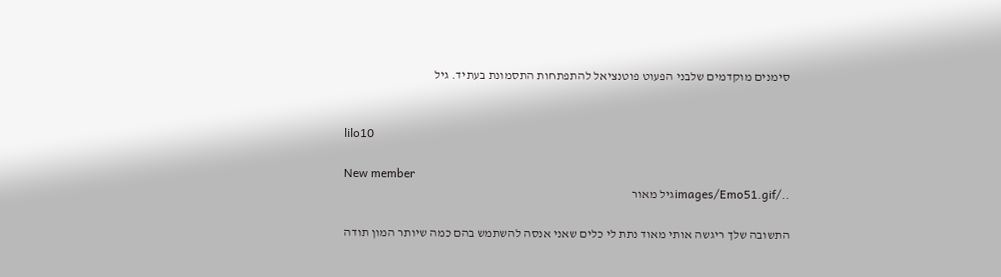סימנים מוקדמים שלבני הפעוט פוטנציאל להתפתחות התסמונת בעתיד. גיל


lilo10

New member
../images/Emo51.gifגיל מאור

התשובה שלך ריגשה אותי מאוד נתת לי כלים שאני אנסה להשתמש בהם כמה שיותר המון תודה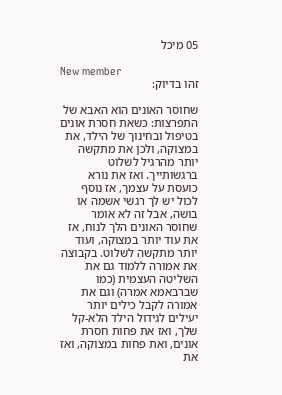05 מיכל

New member
זהו בדיוק:

שחוסר האונים הוא האבא של התפרצות: כשאת חסרת אונים בטיפול ובחינוך של הילד, את במצוקה, ולכן את מתקשה יותר מהרגיל לשלוט ברגשותייך. ואז את נורא כועסת על עצמך, אז נוסף לכול יש לך רגשי אשמה או בושה, אבל זה לא אומר שחוסר האונים הלך לנוח, אז את עוד יותר במצוקה, ועוד יותר מתקשה לשלוט. בקבוצה את אמורה ללמוד גם את השליטה העצמית (כמו שברבאמא אמרה) וגם את אמורה לקבל כילים יותר יעילים לגידול הילד הלא-קל שלך, ואז את פחות חסרת אונים, ואת פחות במצוקה, ואז את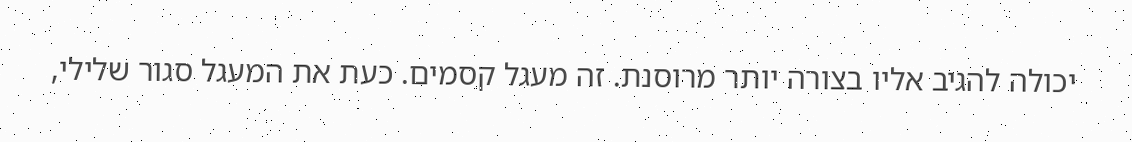יכולה להגיב אליו בצורה יותר מרוסנת. זה מעגל קסמים. כעת את המעגל סגור שלילי,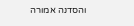והסדנה אמורה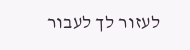לעזור לך לעבור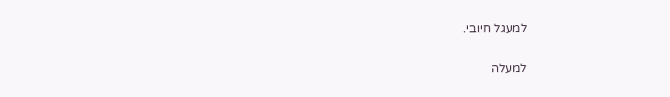למעגל חיובי.

למעלה